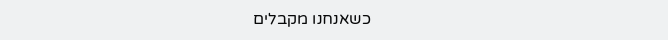כשאנחנו מקבלים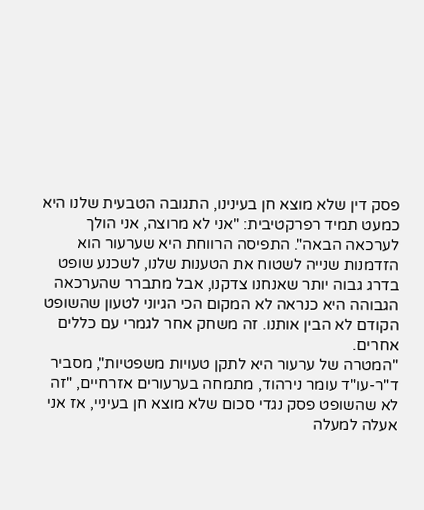פסק דין שלא מוצא חן בעינינו, התגובה הטבעית שלנו היא כמעט תמיד רפרקטיבית: "אני לא מרוצה, אני הולך לערכאה הבאה". התפיסה הרווחת היא שערעור הוא הזדמנות שנייה לשטוח את הטענות שלנו, לשכנע שופט בדרג גבוה יותר שאנחנו צדקנו, אבל מתברר שהערכאה הגבוהה היא כנראה לא המקום הכי הגיוני לטעון שהשופט הקודם לא הבין אותנו. זה משחק אחר לגמרי עם כללים אחרים.
"המטרה של ערעור היא לתקן טעויות משפטיות", מסביר ד"ר-עו"ד עומר נירהוד, מתמחה בערעורים אזרחיים, "זה לא שהשופט פסק נגדי סכום שלא מוצא חן בעיניי, אז אני אעלה למעלה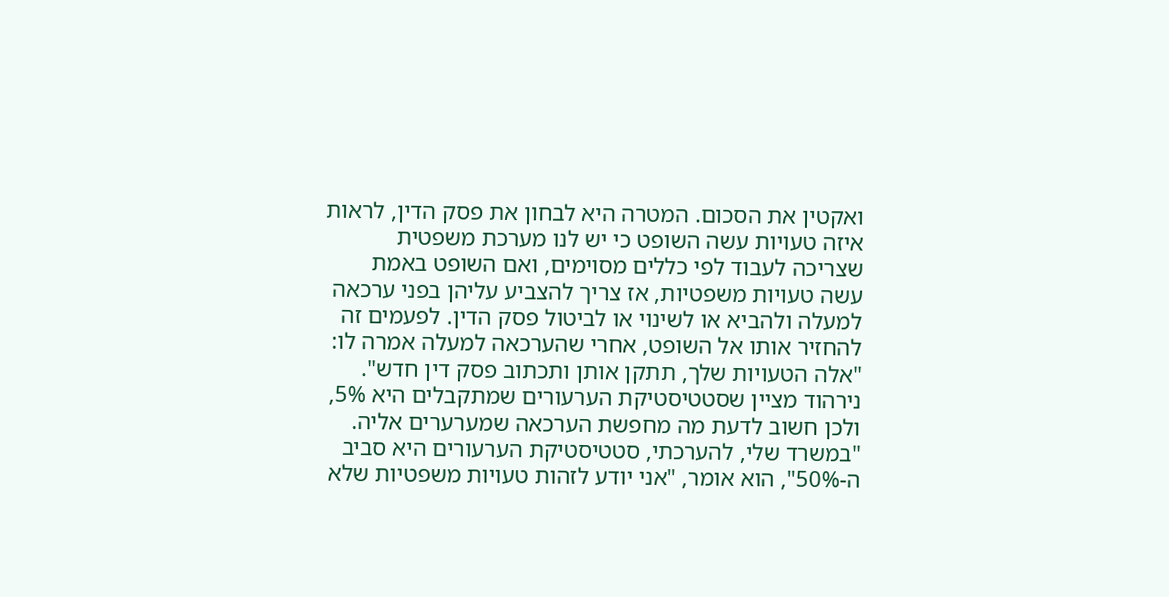ואקטין את הסכום. המטרה היא לבחון את פסק הדין, לראות איזה טעויות עשה השופט כי יש לנו מערכת משפטית שצריכה לעבוד לפי כללים מסוימים, ואם השופט באמת עשה טעויות משפטיות, אז צריך להצביע עליהן בפני ערכאה למעלה ולהביא או לשינוי או לביטול פסק הדין. לפעמים זה להחזיר אותו אל השופט, אחרי שהערכאה למעלה אמרה לו: "אלה הטעויות שלך, תתקן אותן ותכתוב פסק דין חדש".
נירהוד מציין שסטטיסטיקת הערעורים שמתקבלים היא 5%, ולכן חשוב לדעת מה מחפשת הערכאה שמערערים אליה. "במשרד שלי, להערכתי, סטטיסטיקת הערעורים היא סביב ה-50%", הוא אומר, "אני יודע לזהות טעויות משפטיות שלא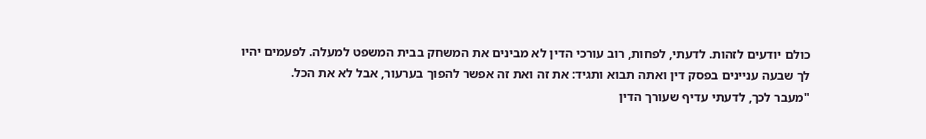כולם יודעים לזהות. לדעתי, לפחות, רוב עורכי הדין לא מבינים את המשחק בבית המשפט למעלה. לפעמים יהיו לך שבעה עניינים בפסק דין ואתה תבוא ותגיד: את זה ואת זה אפשר להפוך בערעור, אבל לא את הכל.
"מעבר לכך, לדעתי עדיף שעורך הדין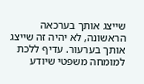שייצג אותך בערכאה הראשונה, לא יהיה זה שייצג אותך בערעור. עדיף ללכת למומחה משפטי שיודע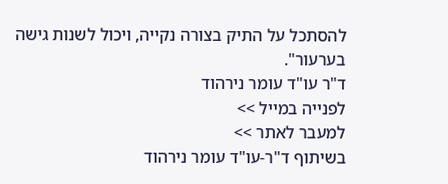להסתכל על התיק בצורה נקייה, ויכול לשנות גישה בערעור".
ד"ר עו"ד עומר נירהוד
לפנייה במייל >>
למעבר לאתר >>
בשיתוף ד"ר-עו"ד עומר נירהוד